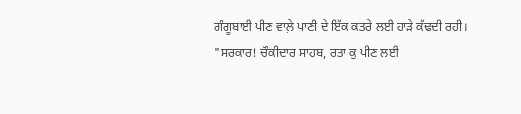ਗੰਗੂਬਾਈ ਪੀਣ ਵਾਲ਼ੇ ਪਾਣੀ ਦੇ ਇੱਕ ਕਤਰੇ ਲਈ ਹਾੜੇ ਕੱਢਦੀ ਰਹੀ। "ਸਰਕਾਰ! ਚੌਕੀਦਾਰ ਸਾਹਬ, ਰਤਾ ਕੁ ਪੀਣ ਲਈ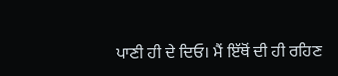ਪਾਣੀ ਹੀ ਦੇ ਦਿਓ। ਮੈਂ ਇੱਥੋਂ ਦੀ ਹੀ ਰਹਿਣ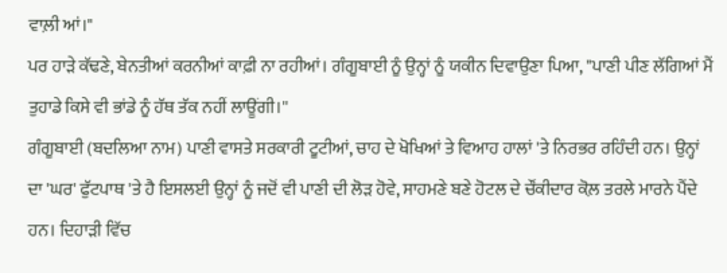ਵਾਲ਼ੀ ਆਂ।"
ਪਰ ਹਾੜੇ ਕੱਢਣੇ, ਬੇਨਤੀਆਂ ਕਰਨੀਆਂ ਕਾਫ਼ੀ ਨਾ ਰਹੀਆਂ। ਗੰਗੂਬਾਈ ਨੂੰ ਉਨ੍ਹਾਂ ਨੂੰ ਯਕੀਨ ਦਿਵਾਉਣਾ ਪਿਆ, "ਪਾਣੀ ਪੀਣ ਲੱਗਿਆਂ ਮੈਂ ਤੁਹਾਡੇ ਕਿਸੇ ਵੀ ਭਾਂਡੇ ਨੂੰ ਹੱਥ ਤੱਕ ਨਹੀਂ ਲਾਊਂਗੀ।''
ਗੰਗੂਬਾਈ (ਬਦਲਿਆ ਨਾਮ) ਪਾਣੀ ਵਾਸਤੇ ਸਰਕਾਰੀ ਟੂਟੀਆਂ, ਚਾਹ ਦੇ ਖੋਖਿਆਂ ਤੇ ਵਿਆਹ ਹਾਲਾਂ 'ਤੇ ਨਿਰਭਰ ਰਹਿੰਦੀ ਹਨ। ਉਨ੍ਹਾਂ ਦਾ 'ਘਰ' ਫੁੱਟਪਾਥ 'ਤੇ ਹੈ ਇਸਲਈ ਉਨ੍ਹਾਂ ਨੂੰ ਜਦੋਂ ਵੀ ਪਾਣੀ ਦੀ ਲੋੜ ਹੋਵੇ, ਸਾਹਮਣੇ ਬਣੇ ਹੋਟਲ ਦੇ ਚੌਂਕੀਦਾਰ ਕੋਲ਼ ਤਰਲੇ ਮਾਰਨੇ ਪੈਂਦੇ ਹਨ। ਦਿਹਾੜੀ ਵਿੱਚ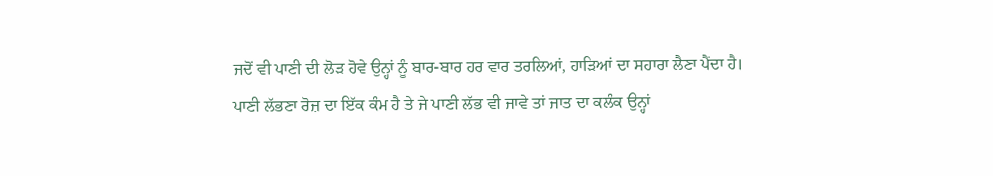ਜਦੋਂ ਵੀ ਪਾਣੀ ਦੀ ਲੋੜ ਹੋਵੇ ਉਨ੍ਹਾਂ ਨੂੰ ਬਾਰ-ਬਾਰ ਹਰ ਵਾਰ ਤਰਲਿਆਂ, ਹਾੜਿਆਂ ਦਾ ਸਹਾਰਾ ਲੈਣਾ ਪੈਂਦਾ ਹੈ।
ਪਾਣੀ ਲੱਭਣਾ ਰੋਜ਼ ਦਾ ਇੱਕ ਕੰਮ ਹੈ ਤੇ ਜੇ ਪਾਣੀ ਲੱਭ ਵੀ ਜਾਵੇ ਤਾਂ ਜਾਤ ਦਾ ਕਲੰਕ ਉਨ੍ਹਾਂ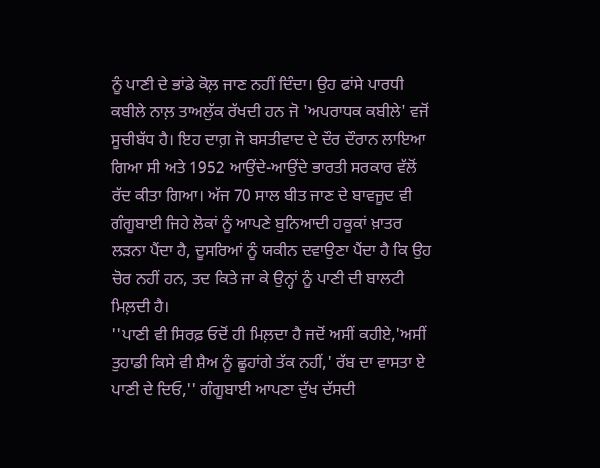ਨੂੰ ਪਾਣੀ ਦੇ ਭਾਂਡੇ ਕੋਲ਼ ਜਾਣ ਨਹੀਂ ਦਿੰਦਾ। ਉਹ ਫਾਂਸੇ ਪਾਰਧੀ ਕਬੀਲੇ ਨਾਲ਼ ਤਾਅਲੁੱਕ ਰੱਖਦੀ ਹਨ ਜੋ 'ਅਪਰਾਧਕ ਕਬੀਲੇ' ਵਜੋਂ ਸੂਚੀਬੱਧ ਹੈ। ਇਹ ਦਾਗ਼ ਜੋ ਬਸਤੀਵਾਦ ਦੇ ਦੌਰ ਦੌਰਾਨ ਲਾਇਆ ਗਿਆ ਸੀ ਅਤੇ 1952 ਆਉਂਦੇ-ਆਉਂਦੇ ਭਾਰਤੀ ਸਰਕਾਰ ਵੱਲੋਂ ਰੱਦ ਕੀਤਾ ਗਿਆ। ਅੱਜ 70 ਸਾਲ ਬੀਤ ਜਾਣ ਦੇ ਬਾਵਜੂਦ ਵੀ ਗੰਗੂਬਾਈ ਜਿਹੇ ਲੋਕਾਂ ਨੂੰ ਆਪਣੇ ਬੁਨਿਆਦੀ ਹਕੂਕਾਂ ਖ਼ਾਤਰ ਲੜਨਾ ਪੈਂਦਾ ਹੈ, ਦੂਸਰਿਆਂ ਨੂੰ ਯਕੀਨ ਦਵਾਉਣਾ ਪੈਂਦਾ ਹੈ ਕਿ ਉਹ ਚੋਰ ਨਹੀਂ ਹਨ, ਤਦ ਕਿਤੇ ਜਾ ਕੇ ਉਨ੍ਹਾਂ ਨੂੰ ਪਾਣੀ ਦੀ ਬਾਲਟੀ ਮਿਲ਼ਦੀ ਹੈ।
''ਪਾਣੀ ਵੀ ਸਿਰਫ਼ ਓਦੋਂ ਹੀ ਮਿਲ਼ਦਾ ਹੈ ਜਦੋਂ ਅਸੀਂ ਕਹੀਏ,'ਅਸੀਂ ਤੁਹਾਡੀ ਕਿਸੇ ਵੀ ਸ਼ੈਅ ਨੂੰ ਛੂਹਾਂਗੇ ਤੱਕ ਨਹੀਂ,' ਰੱਬ ਦਾ ਵਾਸਤਾ ਏ ਪਾਣੀ ਦੇ ਦਿਓ,'' ਗੰਗੂਬਾਈ ਆਪਣਾ ਦੁੱਖ ਦੱਸਦੀ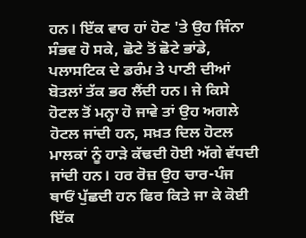ਹਨ। ਇੱਕ ਵਾਰ ਹਾਂ ਹੋਣ 'ਤੇ ਉਹ ਜਿੰਨਾ ਸੰਭਵ ਹੋ ਸਕੇ, ਛੋਟੇ ਤੋਂ ਛੋਟੇ ਭਾਂਡੇ, ਪਲਾਸਟਿਕ ਦੇ ਡਰੰਮ ਤੇ ਪਾਣੀ ਦੀਆਂ ਬੋਤਲਾਂ ਤੱਕ ਭਰ ਲੈਂਦੀ ਹਨ। ਜੇ ਕਿਸੇ ਹੋਟਲ ਤੋਂ ਮਨ੍ਹਾ ਹੋ ਜਾਵੇ ਤਾਂ ਉਹ ਅਗਲੇ ਹੋਟਲ ਜਾਂਦੀ ਹਨ, ਸਖ਼ਤ ਦਿਲ ਹੋਟਲ ਮਾਲਕਾਂ ਨੂੰ ਹਾੜੇ ਕੱਢਦੀ ਹੋਈ ਅੱਗੇ ਵੱਧਦੀ ਜਾਂਦੀ ਹਨ। ਹਰ ਰੋਜ਼ ਉਹ ਚਾਰ-ਪੰਜ ਥਾਓਂ ਪੁੱਛਦੀ ਹਨ ਫਿਰ ਕਿਤੇ ਜਾ ਕੇ ਕੋਈ ਇੱਕ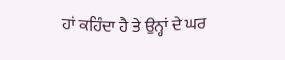ਹਾਂ ਕਹਿੰਦਾ ਹੈ ਤੇ ਉਨ੍ਹਾਂ ਦੇ ਘਰ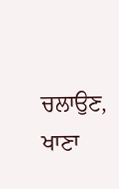ਚਲਾਉਣ, ਖਾਣਾ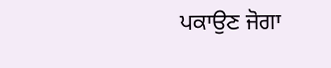ਪਕਾਉਣ ਜੋਗਾ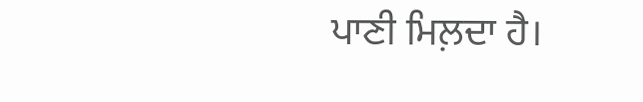ਪਾਣੀ ਮਿਲ਼ਦਾ ਹੈ।